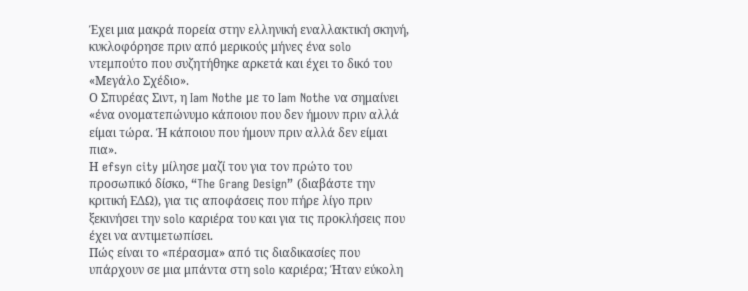Έχει μια μακρά πορεία στην ελληνική εναλλακτική σκηνή, κυκλοφόρησε πριν από μερικούς μήνες ένα solo ντεμπούτο που συζητήθηκε αρκετά και έχει το δικό του «Μεγάλο Σχέδιο».
Ο Σπυρέας Σιντ, η Iam Nothe με το Iam Nothe να σημαίνει «ένα ονοματεπώνυμο κάποιου που δεν ήμουν πριν αλλά είμαι τώρα. Ή κάποιου που ήμουν πριν αλλά δεν είμαι πια».
Η efsyn city μίλησε μαζί του για τον πρώτο του προσωπικό δίσκο, “The Grang Design” (διαβάστε την κριτική ΕΔΩ), για τις αποφάσεις που πήρε λίγο πριν ξεκινήσει την solo καριέρα του και για τις προκλήσεις που έχει να αντιμετωπίσει.
Πώς είναι το «πέρασμα» από τις διαδικασίες που υπάρχουν σε μια μπάντα στη solo καριέρα; Ήταν εύκολη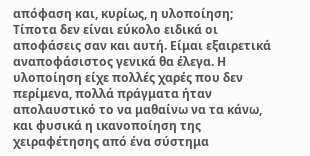απόφαση και, κυρίως, η υλοποίηση;
Τίποτα δεν είναι εύκολο ειδικά οι αποφάσεις σαν και αυτή. Είμαι εξαιρετικά αναποφάσιστος γενικά θα έλεγα. Η υλοποίηση είχε πολλές χαρές που δεν περίμενα, πολλά πράγματα ήταν απολαυστικό το να μαθαίνω να τα κάνω, και φυσικά η ικανοποίηση της χειραφέτησης από ένα σύστημα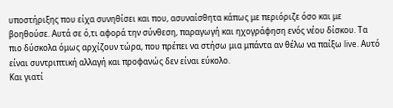υποστήριξης που είχα συνηθίσει και που, ασυναίσθητα κάπως με περιόριζε όσο και με βοηθούσε. Αυτά σε ό,τι αφορά την σύνθεση, παραγωγή και ηχογράφηση ενός νέου δίσκου. Τα πιο δύσκολα όμως αρχίζουν τώρα, που πρέπει να στήσω μια μπάντα αν θέλω να παίξω live. Αυτό είναι συντριπτική αλλαγή και προφανώς δεν είναι εύκολο.
Και γιατί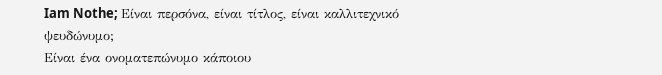Iam Nothe; Είναι περσόνα, είναι τίτλος, είναι καλλιτεχνικό ψευδώνυμο;
Είναι ένα ονοματεπώνυμο κάποιου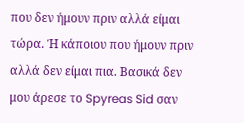που δεν ήμουν πριν αλλά είμαι τώρα. Ή κάποιου που ήμουν πριν αλλά δεν είμαι πια. Βασικά δεν μου άρεσε το Spyreas Sid σαν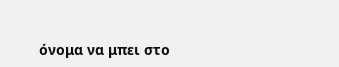όνομα να μπει στο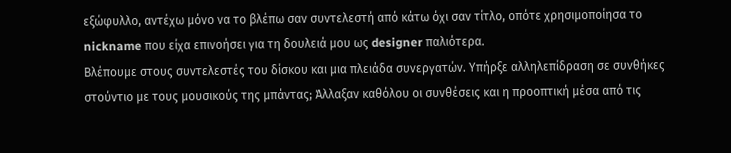εξώφυλλο, αντέχω μόνο να το βλέπω σαν συντελεστή από κάτω όχι σαν τίτλο, οπότε χρησιμοποίησα το nickname που είχα επινοήσει για τη δουλειά μου ως designer παλιότερα.
Βλέπουμε στους συντελεστές του δίσκου και μια πλειάδα συνεργατών. Υπήρξε αλληλεπίδραση σε συνθήκες στούντιο με τους μουσικούς της μπάντας; Άλλαξαν καθόλου οι συνθέσεις και η προοπτική μέσα από τις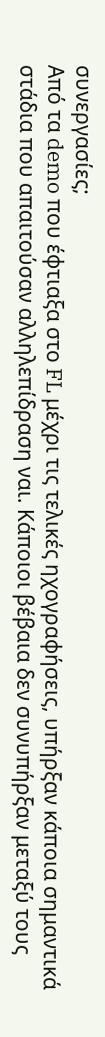συνεργασίες;
Από τα demo που έφτιαξα στο FL μέχρι τις τελικές ηχογραφήσεις, υπήρξαν κάποια σημαντικά στάδια που απαιτούσαν αλληλεπίδραση ναι. Κάποιοι βέβαια δεν συνυπήρξαν μεταξύ τους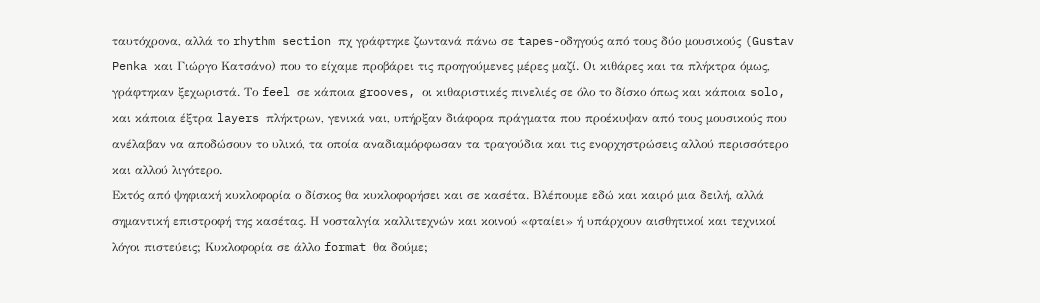ταυτόχρονα, αλλά το rhythm section πχ γράφτηκε ζωντανά πάνω σε tapes-οδηγούς από τους δύο μουσικούς (Gustav Penka και Γιώργο Κατσάνο) που το είχαμε προβάρει τις προηγούμενες μέρες μαζί. Οι κιθάρες και τα πλήκτρα όμως, γράφτηκαν ξεχωριστά. Το feel σε κάποια grooves, οι κιθαριστικές πινελιές σε όλο το δίσκο όπως και κάποια solo, και κάποια έξτρα layers πλήκτρων, γενικά ναι, υπήρξαν διάφορα πράγματα που προέκυψαν από τους μουσικούς που ανέλαβαν να αποδώσουν το υλικό, τα οποία αναδιαμόρφωσαν τα τραγούδια και τις ενορχηστρώσεις αλλού περισσότερο και αλλού λιγότερο.
Εκτός από ψηφιακή κυκλοφορία ο δίσκος θα κυκλοφορήσει και σε κασέτα. Βλέπουμε εδώ και καιρό μια δειλή, αλλά σημαντική επιστροφή της κασέτας. Η νοσταλγία καλλιτεχνών και κοινού «φταίει» ή υπάρχουν αισθητικοί και τεχνικοί λόγοι πιστεύεις; Κυκλοφορία σε άλλο format θα δούμε;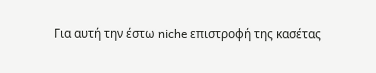Για αυτή την έστω niche επιστροφή της κασέτας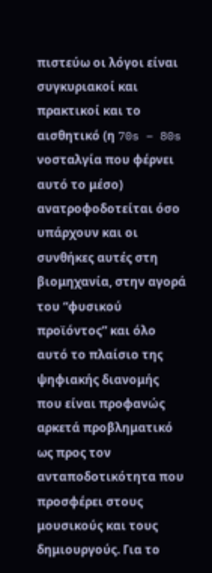πιστεύω οι λόγοι είναι συγκυριακοί και πρακτικοί και το αισθητικό (η 70s – 80s νοσταλγία που φέρνει αυτό το μέσο) ανατροφοδοτείται όσο υπάρχουν και οι συνθήκες αυτές στη βιομηχανία, στην αγορά του “φυσικού προϊόντος” και όλο αυτό το πλαίσιο της ψηφιακής διανομής που είναι προφανώς αρκετά προβληματικό ως προς τον ανταποδοτικότητα που προσφέρει στους μουσικούς και τους δημιουργούς. Για το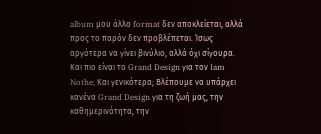album μου άλλο format δεν αποκλείεται, αλλά προς το παρόν δεν προβλέπεται. Ίσως αργότερα να γίνει βινύλιο, αλλά όχι σίγουρα.
Και πιο είναι το Grand Design για τον Iam Nothe; Και γενικότερα; Βλέπουμε να υπάρχει κανένα Grand Design για τη ζωή μας, την καθημερινότητα, την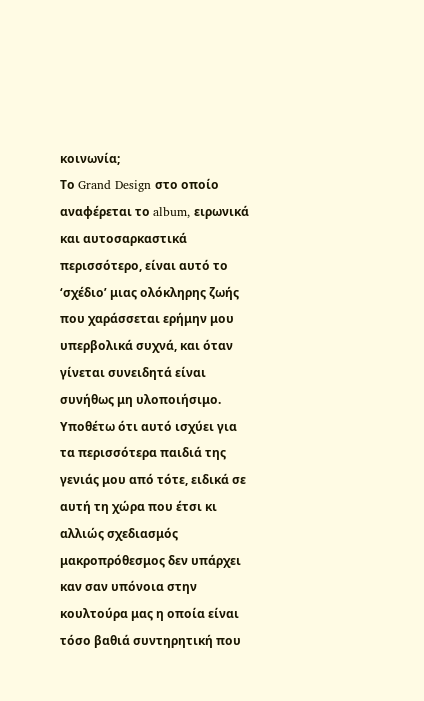κοινωνία;
Το Grand Design στο οποίο αναφέρεται το album, ειρωνικά και αυτοσαρκαστικά περισσότερο, είναι αυτό το ‘σχέδιο’ μιας ολόκληρης ζωής που χαράσσεται ερήμην μου υπερβολικά συχνά, και όταν γίνεται συνειδητά είναι συνήθως μη υλοποιήσιμο. Υποθέτω ότι αυτό ισχύει για τα περισσότερα παιδιά της γενιάς μου από τότε, ειδικά σε αυτή τη χώρα που έτσι κι αλλιώς σχεδιασμός μακροπρόθεσμος δεν υπάρχει καν σαν υπόνοια στην κουλτούρα μας η οποία είναι τόσο βαθιά συντηρητική που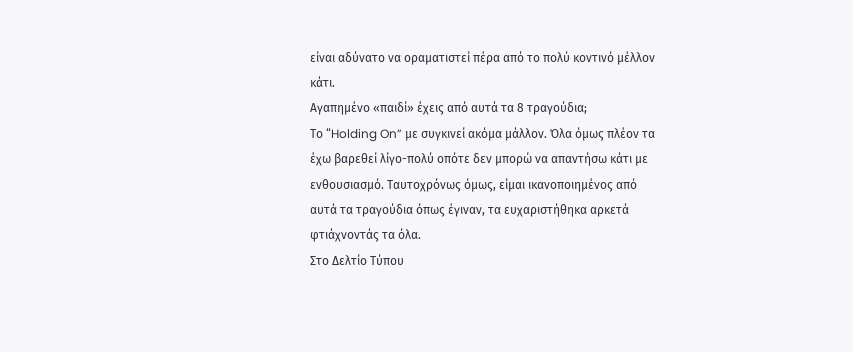είναι αδύνατο να οραματιστεί πέρα από το πολύ κοντινό μέλλον κάτι.
Αγαπημένο «παιδί» έχεις από αυτά τα 8 τραγούδια;
Τo “Holding On” με συγκινεί ακόμα μάλλον. Όλα όμως πλέον τα έχω βαρεθεί λίγο-πολύ οπότε δεν μπορώ να απαντήσω κάτι με ενθουσιασμό. Ταυτοχρόνως όμως, είμαι ικανοποιημένος από αυτά τα τραγούδια όπως έγιναν, τα ευχαριστήθηκα αρκετά φτιάχνοντάς τα όλα.
Στο Δελτίο Τύπου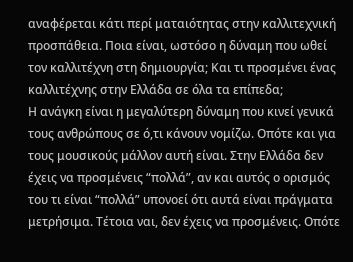αναφέρεται κάτι περί ματαιότητας στην καλλιτεχνική προσπάθεια. Ποια είναι, ωστόσο η δύναμη που ωθεί τον καλλιτέχνη στη δημιουργία; Και τι προσμένει ένας καλλιτέχνης στην Ελλάδα σε όλα τα επίπεδα;
Η ανάγκη είναι η μεγαλύτερη δύναμη που κινεί γενικά τους ανθρώπους σε ό,τι κάνουν νομίζω. Οπότε και για τους μουσικούς μάλλον αυτή είναι. Στην Ελλάδα δεν έχεις να προσμένεις “πολλά”, αν και αυτός ο ορισμός του τι είναι “πολλά” υπονοεί ότι αυτά είναι πράγματα μετρήσιμα. Τέτοια ναι, δεν έχεις να προσμένεις. Οπότε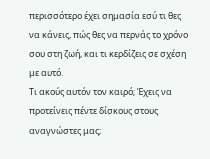περισσότερο έχει σημασία εσύ τι θες να κάνεις, πώς θες να περνάς το χρόνο σου στη ζωή, και τι κερδίζεις σε σχέση με αυτό.
Τι ακούς αυτόν τον καιρό; Έχεις να προτείνεις πέντε δίσκους στους αναγνώστες μας;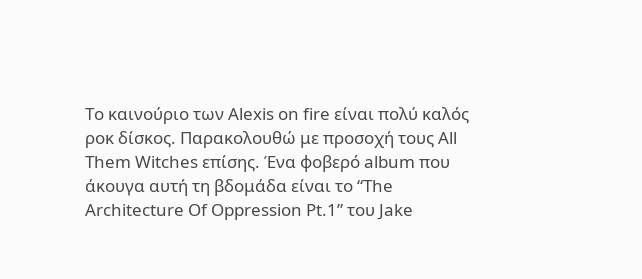Το καινούριο των Alexis on fire είναι πολύ καλός ροκ δίσκος. Παρακολουθώ με προσοχή τους All Them Witches επίσης. Ένα φοβερό album που άκουγα αυτή τη βδομάδα είναι το “The Architecture Of Oppression Pt.1” του Jake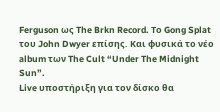Ferguson ως The Brkn Record. Το Gong Splat του John Dwyer επίσης. Και φυσικά το νέο album των The Cult “Under The Midnight Sun”.
Live υποστήριξη για τον δίσκο θα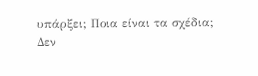υπάρξει; Ποια είναι τα σχέδια;
Δεν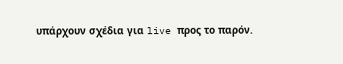υπάρχουν σχέδια για live προς το παρόν.